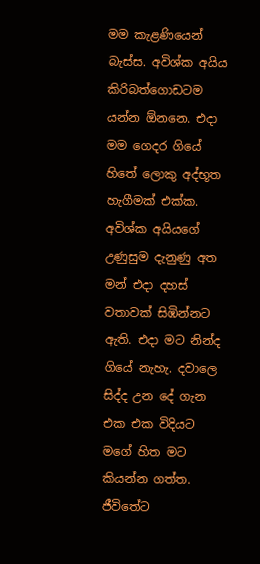මම කැළණියෙන් බැස්ස. අවිශ්ක අයිය කිරිබත්ගොඩටම යන්න ඕනනෙ. එදා මම ගෙදර ගියේ හිතේ ලොකු අද්භූත හැගීමක් එක්ක. අවිශ්ක අයියගේ උණුසුම දැනුණු අත මන් එදා දහස් වතාවක් සිඹින්නට ඇති. එදා මට නින්ද ගියේ නැහැ. දවාලෙ සිද්ද උන දේ ගැන එක එක විදියට මගේ හිත මට කියන්න ගත්ත. ජීවිතේට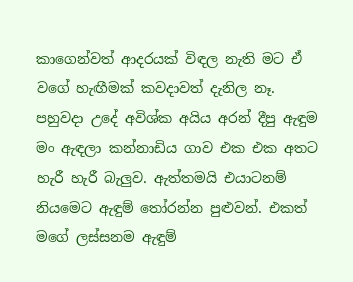කාගෙන්වත් ආදරයක් විඳල නැති මට ඒ වගේ හැඟීමක් කවදාවත් දැනිල නෑ.
පහුවදා උදේ අවිශ්ක අයිය අරන් දීපු ඇඳුම මං ඇඳලා කන්නාඩිය ගාව එක එක අතට හැරී හැරී බැලුව. ඇත්තමයි එයාටනම් නියමෙට ඇඳුම් තෝරන්න පුළුවන්. එකත් මගේ ලස්සනම ඇඳුම්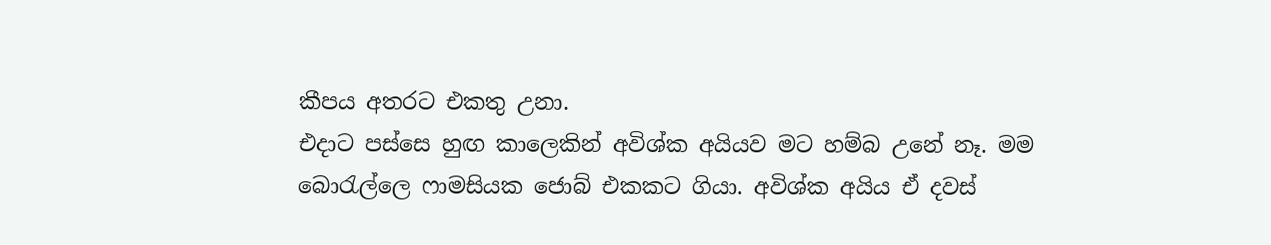කීපය අතරට එකතු උනා.
එදාට පස්සෙ හුඟ කාලෙකින් අවිශ්ක අයියව මට හම්බ උනේ නෑ. මම බොරැල්ලෙ ෆාමසියක ජොබ් එකකට ගියා. අවිශ්ක අයිය ඒ දවස්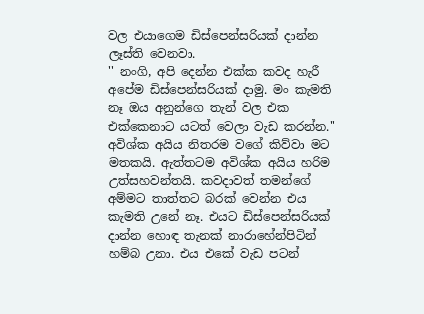වල එයාගෙම ඩිස්පෙන්සරියක් දාන්න ලෑස්ති වෙනවා.
'' නංගි, අපි දෙන්න එක්ක කවද හැරී අපේම ඩිස්පෙන්සරියක් දාමු. මං කැමති නෑ ඔය අනුන්ගෙ තැන් වල එක එක්කෙනාට යටත් වෙලා වැඩ කරන්න.''
අවිශ්ක අයිය නිතරම වගේ කිව්වා මට මතකයි. ඇත්තටම අවිශ්ක අයිය හරිම උත්සහවන්තයි. කවදාවත් තමන්ගේ අම්මට තාත්තට බරක් වෙන්න එය කැමති උනේ නෑ. එයට ඩිස්පෙන්සරියක් දාන්න හොඳ තැනක් නාරාහේන්පිටින් හම්බ උනා. එය එකේ වැඩ පටන්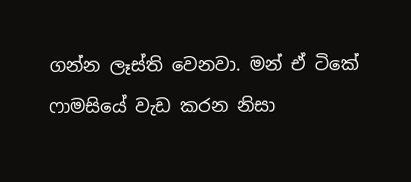ගන්න ලෑස්ති වෙනවා. මන් ඒ ටිකේ ෆාමසියේ වැඩ කරන නිසා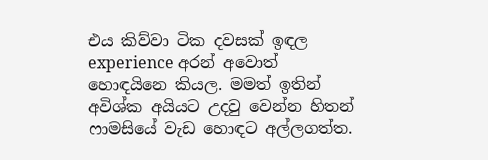එය කිව්වා ටික දවසක් ඉඳල experience අරන් අවොත් හොඳයිනෙ කියල. මමත් ඉතින් අවිශ්ක අයියට උදවු වෙන්න හිතන් ෆාමසියේ වැඩ හොඳට අල්ලගත්ත.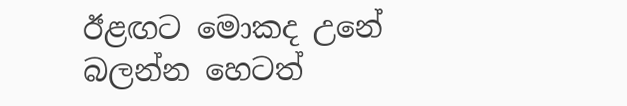ඊළඟට මොකද උනේ බලන්න හෙටත්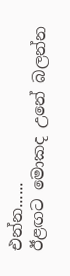එන්න......
ඊළඟට මොකද උනේ බලන්න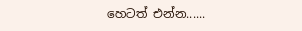හෙටත් එන්න......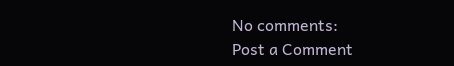No comments:
Post a Comment